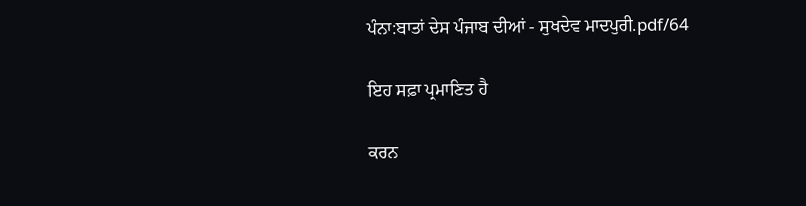ਪੰਨਾ:ਬਾਤਾਂ ਦੇਸ ਪੰਜਾਬ ਦੀਆਂ - ਸੁਖਦੇਵ ਮਾਦਪੁਰੀ.pdf/64

ਇਹ ਸਫ਼ਾ ਪ੍ਰਮਾਣਿਤ ਹੈ

ਕਰਨ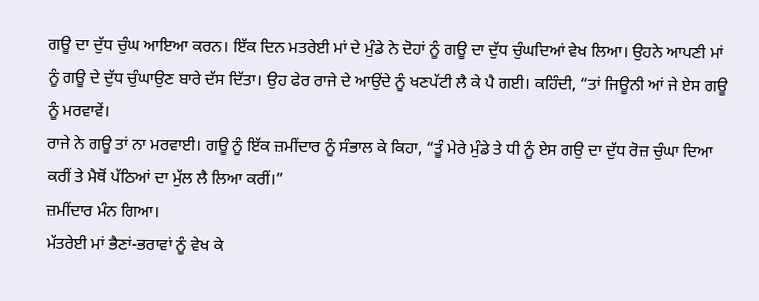ਗਊ ਦਾ ਦੁੱਧ ਚੁੰਘ ਆਇਆ ਕਰਨ। ਇੱਕ ਦਿਨ ਮਤਰੇਈ ਮਾਂ ਦੇ ਮੁੰਡੇ ਨੇ ਦੋਹਾਂ ਨੂੰ ਗਊ ਦਾ ਦੁੱਧ ਚੁੰਘਦਿਆਂ ਵੇਖ ਲਿਆ। ਉਹਨੇ ਆਪਣੀ ਮਾਂ ਨੂੰ ਗਊ ਦੇ ਦੁੱਧ ਚੁੰਘਾਉਣ ਬਾਰੇ ਦੱਸ ਦਿੱਤਾ। ਉਹ ਫੇਰ ਰਾਜੇ ਦੇ ਆਉਂਦੇ ਨੂੰ ਖਣਪੱਟੀ ਲੈ ਕੇ ਪੈ ਗਈ। ਕਹਿੰਦੀ, “ਤਾਂ ਜਿਊਨੀ ਆਂ ਜੇ ਏਸ ਗਊ ਨੂੰ ਮਰਵਾਵੇਂ।
ਰਾਜੇ ਨੇ ਗਊ ਤਾਂ ਨਾ ਮਰਵਾਈ। ਗਊ ਨੂੰ ਇੱਕ ਜ਼ਮੀਂਦਾਰ ਨੂੰ ਸੰਭਾਲ ਕੇ ਕਿਹਾ, “ਤੂੰ ਮੇਰੇ ਮੁੰਡੇ ਤੇ ਧੀ ਨੂੰ ਏਸ ਗਉ ਦਾ ਦੁੱਧ ਰੋਜ਼ ਚੁੰਘਾ ਦਿਆ ਕਰੀਂ ਤੇ ਮੈਥੋਂ ਪੱਠਿਆਂ ਦਾ ਮੁੱਲ ਲੈ ਲਿਆ ਕਰੀਂ।”
ਜ਼ਮੀਂਦਾਰ ਮੰਨ ਗਿਆ।
ਮੱਤਰੇਈ ਮਾਂ ਭੈਣਾਂ-ਭਰਾਵਾਂ ਨੂੰ ਵੇਖ ਕੇ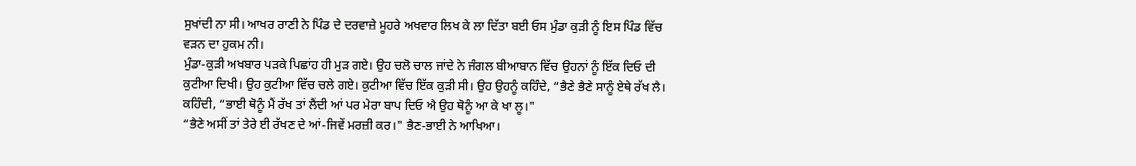ਸੁਖਾਂਦੀ ਨਾ ਸੀ। ਆਖਰ ਰਾਣੀ ਨੇ ਪਿੰਡ ਦੇ ਦਰਵਾਜ਼ੇ ਮੂਹਰੇ ਅਖਵਾਰ ਲਿਖ ਕੇ ਲਾ ਦਿੱਤਾ ਬਈ ਓਸ ਮੁੰਡਾ ਕੁੜੀ ਨੂੰ ਇਸ ਪਿੰਡ ਵਿੱਚ ਵੜਨ ਦਾ ਹੁਕਮ ਨੀ।
ਮੁੰਡਾ-ਕੁੜੀ ਅਖਬਾਰ ਪੜਕੇ ਪਿਛਾਂਹ ਹੀ ਮੁੜ ਗਏ। ਉਹ ਚਲੋ ਚਾਲ ਜਾਂਦੇ ਨੇ ਜੰਗਲ ਬੀਆਬਾਨ ਵਿੱਚ ਉਹਨਾਂ ਨੂੰ ਇੱਕ ਦਿਓ ਦੀ ਕੁਟੀਆ ਦਿਖੀ। ਉਹ ਕੁਟੀਆ ਵਿੱਚ ਚਲੇ ਗਏ। ਕੁਟੀਆ ਵਿੱਚ ਇੱਕ ਕੁੜੀ ਸੀ। ਉਹ ਉਹਨੂੰ ਕਹਿੰਦੇ, “ਭੈਣੇ ਭੈਣੇ ਸਾਨੂੰ ਏਥੇ ਰੱਖ ਲੈ।
ਕਹਿੰਦੀ, “ਭਾਈ ਥੋਨੂੰ ਮੈਂ ਰੱਖ ਤਾਂ ਲੈਂਦੀ ਆਂ ਪਰ ਮੇਰਾ ਬਾਪ ਦਿਓ ਐ ਉਹ ਥੋਨੂੰ ਆ ਕੇ ਖਾ ਲੂ।"
“ਭੈਣੇ ਅਸੀਂ ਤਾਂ ਤੇਰੇ ਈ ਰੱਖਣ ਦੇ ਆਂ-ਜਿਵੇਂ ਮਰਜ਼ੀ ਕਰ।" ਭੈਣ-ਭਾਈ ਨੇ ਆਖਿਆ।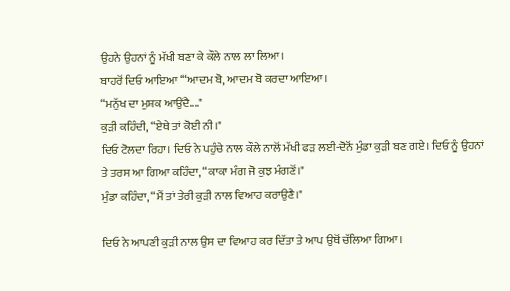ਉਹਨੇ ਉਹਨਾਂ ਨੂੰ ਮੱਖੀ ਬਣਾ ਕੇ ਕੌਲੇ ਨਾਲ ਲਾ ਲਿਆ।
ਬਾਹਰੋਂ ਦਿਓ ਆਇਆ ‘“ਆਦਮ ਬੋ, ਆਦਮ ਬੋ ਕਰਦਾ ਆਇਆ।
“ਮਨੁੱਖ ਦਾ ਮੁਸ਼ਕ ਆਉਂਦੈ...."
ਕੁੜੀ ਕਹਿੰਦੀ, “ਏਥੇ ਤਾਂ ਕੋਈ ਨੀ।"
ਦਿਓ ਟੋਲਦਾ ਰਿਹਾ। ਦਿਓ ਨੇ ਪਹੁੰਚੇ ਨਾਲ ਕੌਲੇ ਨਾਲੋਂ ਮੱਖੀ ਫੜ ਲਈ-ਦੋਨੋਂ ਮੁੰਡਾ ਕੁੜੀ ਬਣ ਗਏ। ਦਿਓ ਨੂੰ ਉਹਨਾਂ ਤੇ ਤਰਸ ਆ ਗਿਆ ਕਹਿੰਦਾ, “ਕਾਕਾ ਮੰਗ ਜੋ ਕੁਝ ਮੰਗਣੋਂ।"
ਮੁੰਡਾ ਕਹਿੰਦਾ, “ਮੈਂ ਤਾਂ ਤੇਰੀ ਕੁੜੀ ਨਾਲ ਵਿਆਹ ਕਰਾਉਣੈ।"

ਦਿਓ ਨੇ ਆਪਣੀ ਕੁੜੀ ਨਾਲ ਉਸ ਦਾ ਵਿਆਹ ਕਰ ਦਿੱਤਾ ਤੇ ਆਪ ਉਥੋਂ ਚੱਲਿਆ ਗਿਆ।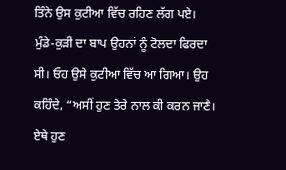ਤਿੰਨੇ ਉਸ ਕੁਟੀਆ ਵਿੱਚ ਰਹਿਣ ਲੱਗ ਪਏ।
ਮੁੰਡੇ-ਕੁੜੀ ਦਾ ਬਾਪ ਉਹਨਾਂ ਨੂੰ ਟੋਲਦਾ ਫਿਰਦਾ ਸੀ। ਓਹ ਉਸੇ ਕੁਟੀਆ ਵਿੱਚ ਆ ਗਿਆ। ਉਹ ਕਹਿੰਦੇ, “ਅਸੀਂ ਹੁਣ ਤੇਰੇ ਨਾਲ ਕੀ ਕਰਨ ਜਾਣੈ। ਏਥੇ ਹੁਣ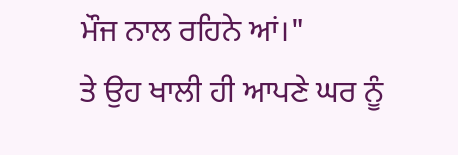ਮੌਜ ਨਾਲ ਰਹਿਨੇ ਆਂ।"
ਤੇ ਉਹ ਖਾਲੀ ਹੀ ਆਪਣੇ ਘਰ ਨੂੰ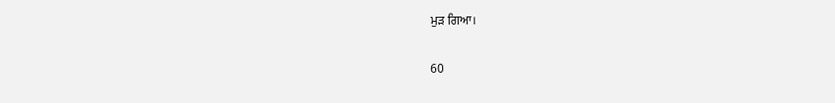ਮੁੜ ਗਿਆ।

60